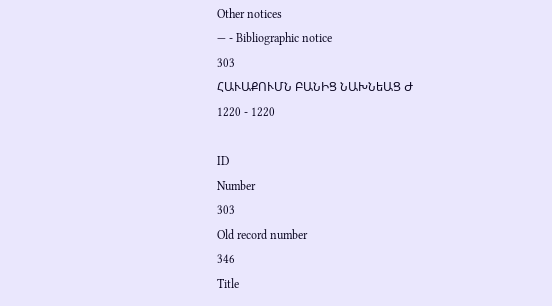Other notices
— - Bibliographic notice
303
ՀԱՒԱՔՈՒՄՆ ԲԱՆԻՑ ՆԱԽՆեԱՑ Ժ
1220 - 1220

ID
Number
303
Old record number
346
Title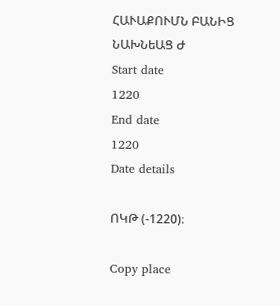ՀԱՒԱՔՈՒՄՆ ԲԱՆԻՑ ՆԱԽՆեԱՑ Ժ
Start date
1220
End date
1220
Date details

ՈԿԹ (-1220)։

Copy place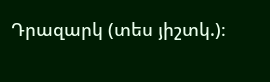Դրազարկ (տես յիշտկ.)։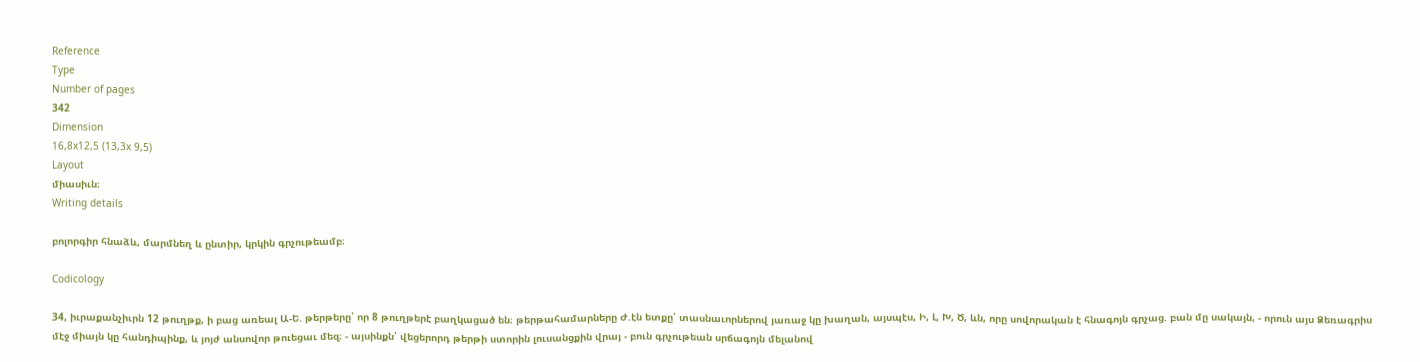Reference
Type
Number of pages
342
Dimension
16,8x12,5 (13,3x 9,5)
Layout
միասիւն։
Writing details

բոլորգիր հնաձև, մարմնեղ և ընտիր, կրկին գրչութեամբ։

Codicology

34, իւրաքանչիւրն 12 թուղթք, ի բաց առեալ Ա-Ե. թերթերը՝ որ 8 թուղթերէ բաղկացած են։ թերթահամարները Ժ.էն ետքը՝ տասնաւորներով յառաջ կը խաղան, այսպէս, Ի, Լ, Խ, Ծ, ևն, որը սովորական է հնագոյն գրչաց. բան մը սակայն, - որուն այս Ձեռագրիս մէջ միայն կը հանդիպինք, և յոյժ անսովոր թուեցաւ մեզ։ - այսինքն՝ վեցերորդ թերթի ստորին լուսանցքին վրայ - բուն գրչութեան սրճագոյն մելանով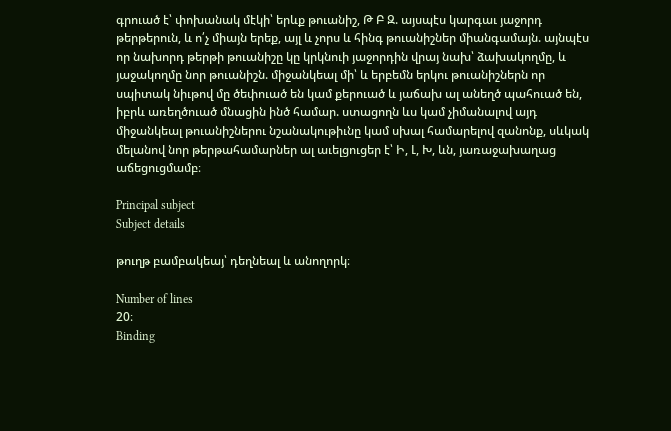գրուած է՝ փոխանակ մէկի՝ երևք թուանիշ, Թ Բ Զ. այսպէս կարգաւ յաջորդ թերթերուն, և ո՛չ միայն երեք, այլ և չորս և հինգ թուանիշներ միանգամայն. այնպէս որ նախորդ թերթի թուանիշը կը կրկնուի յաջորդին վրայ նախ՝ ձախակողմը, և յաջակողմը նոր թուանիշն. միջանկեալ մի՝ և երբեմն երկու թուանիշներն որ սպիտակ նիւթով մը ծեփուած են կամ քերուած և յաճախ ալ անեղծ պահուած են, իբրև առեղծուած մնացին ինծ համար. ստացողն ևս կամ չիմանալով այդ միջանկեալ թուանիշներու նշանակութիւնը կամ սխալ համարելով զանոնք, սևկակ մելանով նոր թերթահամարներ ալ աւելցուցեր է՝ Ի, Լ, Խ, ևն, յառաջախաղաց աճեցուցմամբ։

Principal subject
Subject details

թուղթ բամբակեայ՝ դեղնեալ և անողորկ։

Number of lines
20։
Binding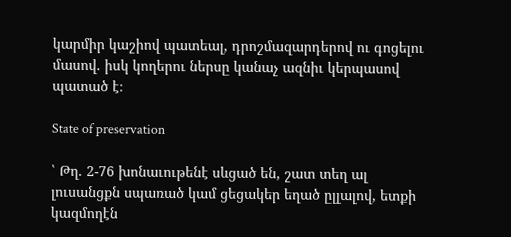կարմիր կաշիով պատեալ, դրոշմազարդերով ու գոցելու մասով. իսկ կողերու ներսը կանաչ ազնիւ կերպասով պատած է։

State of preservation

՝ Թղ. 2-76 խոնաւութենէ սևցած են, շատ տեղ ալ լուսանցքն սպառած կամ ցեցակեր եղած ըլլալով, ետքի կազմողէն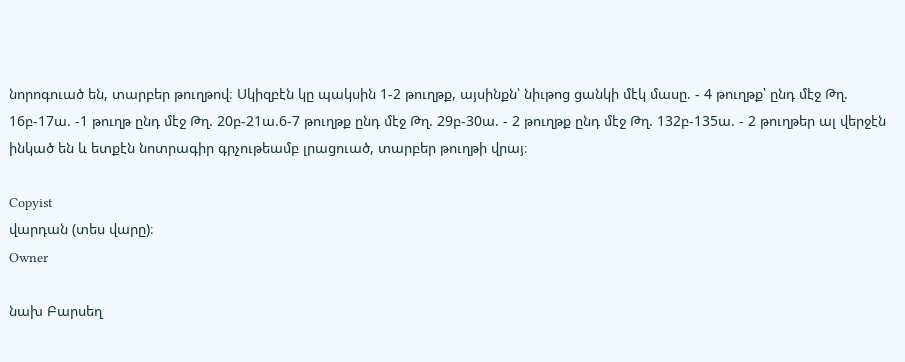նորոգուած են, տարբեր թուղթով։ Սկիզբէն կը պակսին 1-2 թուղթք, այսինքն՝ նիւթոց ցանկի մէկ մասը. - 4 թուղթք՝ ընդ մէջ Թղ. 16բ-17ա. -1 թուղթ ընդ մէջ Թղ. 20բ-21ա.6-7 թուղթք ընդ մէջ Թղ. 29բ-30ա. - 2 թուղթք ընդ մէջ Թղ. 132բ-135ա. - 2 թուղթեր ալ վերջէն ինկած են և ետքէն նոտրագիր գրչութեամբ լրացուած, տարբեր թուղթի վրայ։

Copyist
վարդան (տես վարը)։
Owner

նախ Բարսեղ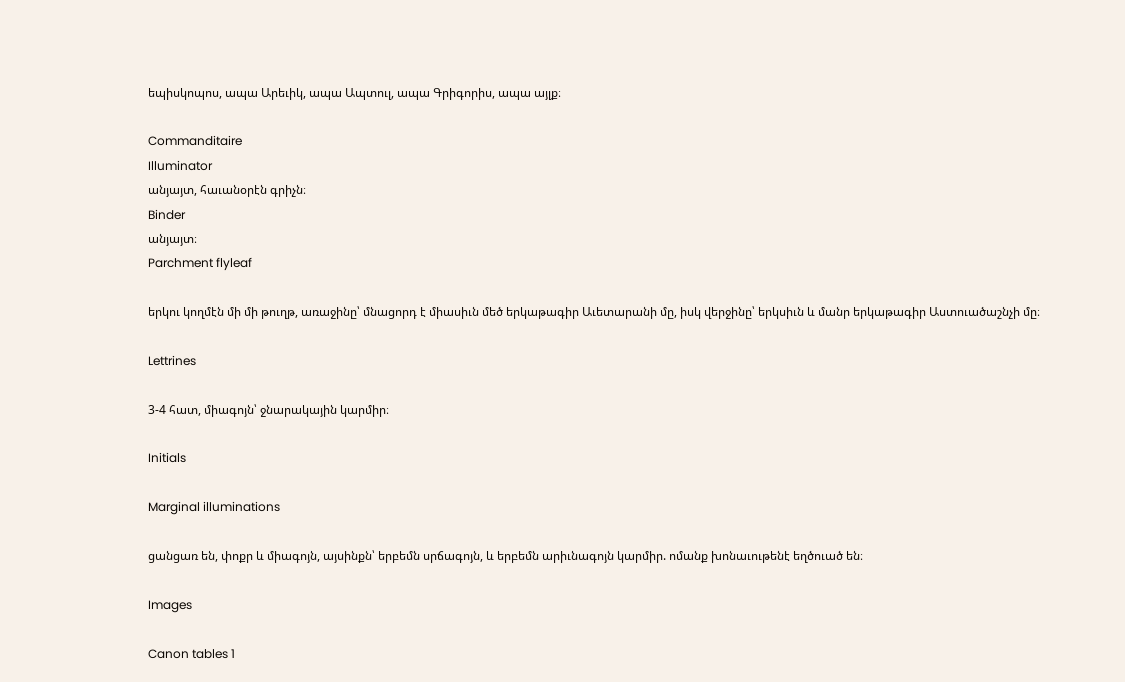եպիսկոպոս, ապա Արեւիկ, ապա Ապտուլ, ապա Գրիգորիս, ապա այլք։

Commanditaire
Illuminator
անյայտ, հաւանօրէն գրիչն։
Binder
անյայտ։
Parchment flyleaf

երկու կողմէն մի մի թուղթ, առաջինը՝ մնացորդ է միասիւն մեծ երկաթագիր Աւետարանի մը, իսկ վերջինը՝ երկսիւն և մանր երկաթագիր Աստուածաշնչի մը։

Lettrines

3-4 հատ, միագոյն՝ ջնարակային կարմիր։

Initials

Marginal illuminations

ցանցառ են, փոքր և միագոյն, այսինքն՝ երբեմն սրճագոյն, և երբեմն արիւնագոյն կարմիր. ոմանք խոնաւութենէ եղծուած են։

Images

Canon tables 1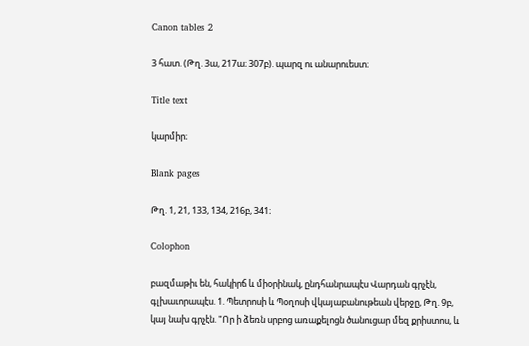Canon tables 2

3 հատ. (Թղ. 3ա, 217ա։ 307բ). պարզ ու անարուեստ։

Title text

կարմիր։

Blank pages

Թղ. 1, 21, 133, 134, 216բ, 341։

Colophon

բազմաթիւ են, հակիրճ և միօրինակ, ընդհանրապէս Վարդան գրչէն, գլխաւորապէս. 1. Պետրոսի և Պօղոսի վկայաբանութեան վերջը, Թղ. 9բ, կայ նախ գրչէն. "Որ ի ձեռն սրբոց առաքելոցն ծանուցար մեզ քրիստոս, և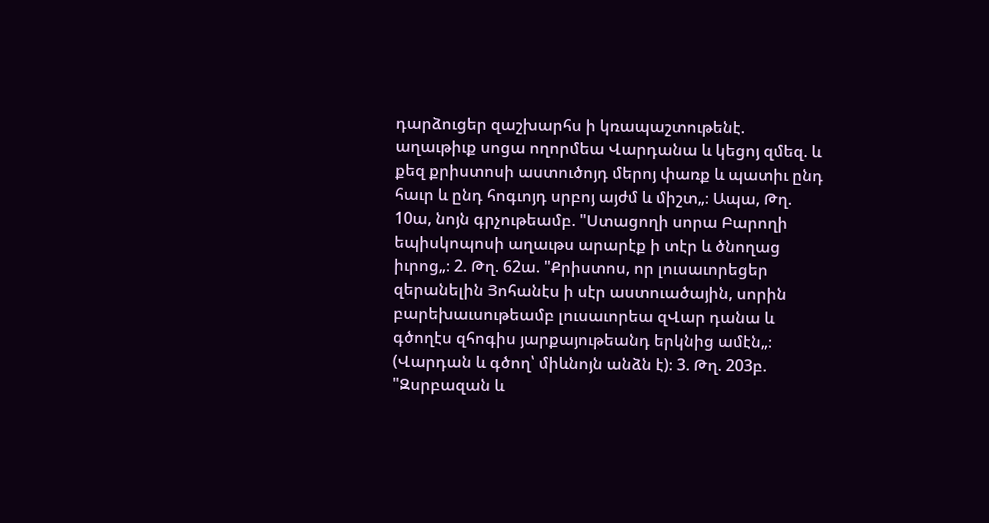դարձուցեր զաշխարհս ի կռապաշտութենէ. աղաւթիւք սոցա ողորմեա Վարդանա և կեցոյ զմեզ. և քեզ քրիստոսի աստուծոյդ մերոյ փառք և պատիւ ընդ հաւր և ընդ հոգւոյդ սրբոյ այժմ և միշտ„։ Ապա, Թղ. 10ա, նոյն գրչութեամբ. "Ստացողի սորա Բարողի եպիսկոպոսի աղաւթս արարէք ի տէր և ծնողաց իւրոց„։ 2. Թղ. 62ա. "Քրիստոս, որ լուսաւորեցեր զերանելին Յոհանէս ի սէր աստուածային, սորին բարեխաւսութեամբ լուսաւորեա զՎար դանա և գծողէս զհոգիս յարքայութեանդ երկնից ամէն„։ (Վարդան և գծող՝ միևնոյն անձն է)։ 3. Թղ. 203բ. "Զսրբազան և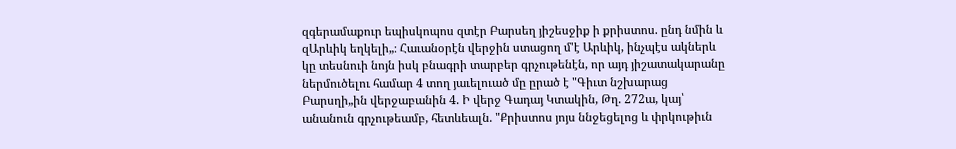զգերամաքուր եպիսկոպոս զտէր Բարսեղ յիշեսջիք ի քրիստոս. ընդ նմին և զԱրևիկ եղկելի„։ Հաւանօրէն վերջին ստացող մ'է Արևիկ, ինչպէս ակներև կը տեսնուի նոյն իսկ բնագրի տարբեր գրչութենէն, որ այդ յիշատակարանը ներմուծելու համար 4 տող յաւելուած մը ըրած է "Գիւտ նշխարաց Բարսղի„ին վերջաբանին 4. Ի վերջ Գադայ Կտակին, Թղ. 272ա, կայ՝ անանուն գրչութեամբ, հետևեալն. "Քրիստոս յոյս ննջեցելոց և փրկութիւն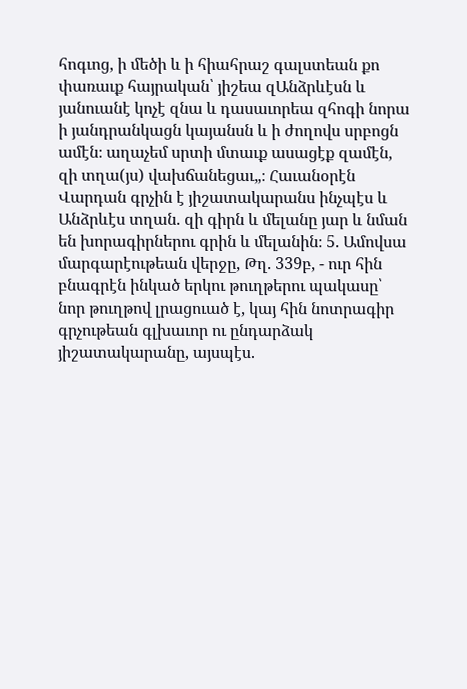հոգւոց, ի մեծի և ի հիահրաշ գալստեան քո փառաւք հայրական՝ յիշեա զԱնձրևէսն և յանուանէ կոչէ զնա և դասաւորեա զհոգի նորա ի յանդրանկացն կայանսն և ի ժողովս սրբոցն ամէն։ աղաչեմ սրտի մտաւք ասացէք զամէն, զի տղա(յս) վախճանեցաւ„։ Հաւանօրէն Վարդան գրչին է յիշատակարանս ինչպէս և Անձրևէս տղան. զի գիրն և մելանը յար և նման են խորագիրներու գրին և մելանին։ 5. Ամովսա մարգարէութեան վերջը, Թղ. 339բ, - ուր հին բնագրէն ինկած երկու թուղթերու պակասը՝ նոր թուղթով լրացուած է, կայ հին նոտրագիր գրչութեան գլխաւոր ու ընդարձակ յիշատակարանը, այսպէս.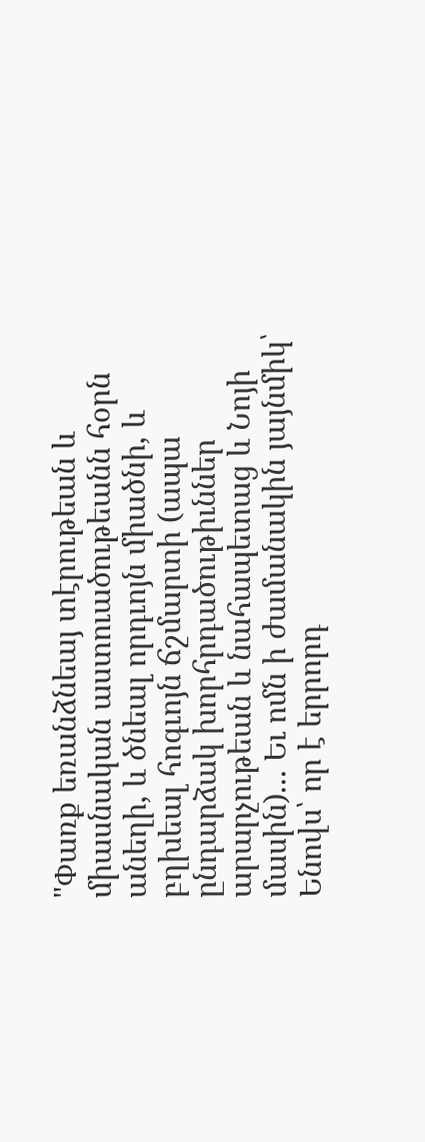"Փառք եռանձնեայ տէրութեան և միասնական աստուածութեանն հօրն անեղի, և ծնեալ որդւոյն միածնի, և բղխեալ հոգւոյն ճշմարտի (ապա ընդարձակ խորհրդածութիւններ արարչութեան և նահապետաց և Նոյի մասին)... Եւ ոմն ի ժամանակին յայնմիկ՝ Ենովս՝ որ է երրորդ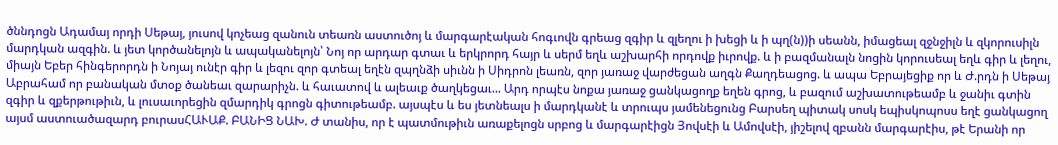ծննդոցն Ադամայ որդի Սեթայ, յուսով կոչեաց զանուն տեառն աստուծոյ և մարգարէական հոգւովն գրեաց զգիր և զլեղու ի խեցի և ի պղ(ն))ի սեանն, իմացեալ զջնջիլն և զկորուսիլն մարդկան ազգին. և յետ կործանելոյն և ապականելոյն՝ Նոյ որ արդար գտաւ և երկրորդ հայր և սերմ եղև աշխարհի որդովք իւրովք. և ի բազմանալն նոցին կորուսեալ եղև գիր և լեղու, միայն Եբեր հինգերորդն ի Նոյայ ունէր գիր և լեզու զոր գտեալ եղէն զպղնձի սիւնն ի Սիդրոն լեառն, զոր յառաջ վարժեցան աղգն Քաղդեացոց. և ապա Եբրայեցիք որ և Ժ.րդն ի Սեթայ Աբրահամ որ բանական մտօք ծանեաւ զարարիչն. և հաւատով և ալեաւք ծաղկեցաւ... Արդ որպէս նոքա յառաջ ցանկացողք եղեն գրոց, և բազում աշխատութեամբ և ջանիւ գտին զգիր և զքերթութիւն, և լուսաւորեցին զմարդիկ գրոցն գիտութեամբ. այսպէս և ես յետնեալս ի մարդկանէ և տրուպս յամենեցունց Բարսեղ պիտակ սոսկ եպիսկոպոսս եղէ ցանկացող այսմ աստուածազարդ բուրասՀԱՒԱՔ. ԲԱՆԻՑ ՆԱԽ. Ժ տանիս, որ է պատմութիւն առաքելոցն սրբոց և մարգարէիցն Յովսէի և Ամովսէի, յիշելով զբանն մարգարէիս, թէ Երանի որ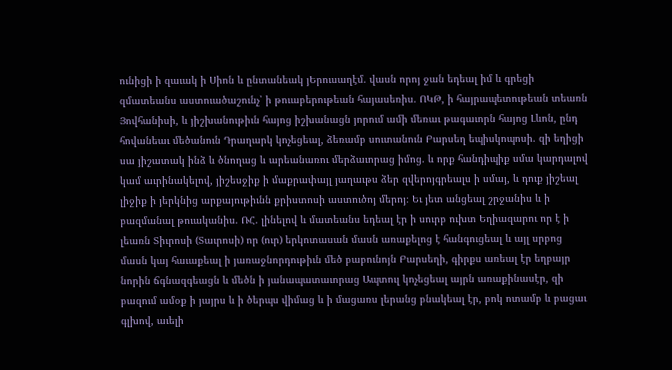ունիցի ի զաւակ ի Սիոն և ընտանեակ յԵրուսաղէմ. վասն որոյ ջան եդեալ իմ և գրեցի զմատեանս աստուածաշունչ՝ ի թուաբերութեան հայասեռիս. ՈԿԹ, ի հայրապետութեան տեառն Յովհանիսի, և յիշխանութիւն հայոց իշխանացն յորում ամի մեռաւ թագաւորն հայոց Լևոն, ընդ հովանեաւ մեծանուն Դրաղարկ կոչեցեալ, ձեռամբ սուտանուն Բարսեղ եպիսկոպոսի. զի եղիցի սա յիշատակ ինձ և ծնողաց և արեանառու մերձաւորաց իմոց. և որք հանդիպիք սմա կարդալով կամ աւրինակելով, յիշեսջիք ի մաքրափայլ յաղաւթս ձեր զվերոյգրեալս ի սմայ, և դուք յիշեալ լիջիք ի յերկնից արքայութիւնն քրիստոսի աստուծոյ մերոյ։ Եւ յետ անցեալ շրջանիս և ի բազմանալ թուականիս. ՌՀ. լինելով և մատեանս եդեալ էր ի սուրբ ուխտ Եղիազարու որ է ի լեառն Տիւրոսի (Տաւրոսի) որ (ուր) երկոտասան մասն առաքելոց է հանգուցեալ և այլ սրբոց մասն կայ հաւաքեալ ի յառաջնորդութիւն մեծ բաբունոյն Բարսեղի, գիրքս առեալ էր եղբայր նորին ճգնազգեացն և մեծն ի յանապատաւորաց Ապտուլ կոչեցեալ այրն առաքինասէր, զի բազում ամօք ի յայրս և ի ծերպս վիմաց և ի մացառս լերանց բնակեալ էր, բոկ ոտամբ և բացաւ գլխով, աւելի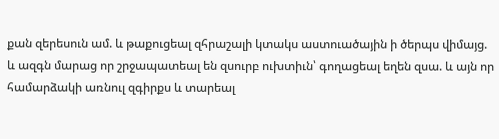քան զերեսուն ամ. և թաքուցեալ զհրաշալի կտակս աստուածային ի ծերպս վիմայց. և ազգն մարաց որ շրջապատեալ են զսուրբ ուխտիւն՝ գողացեալ եղեն զսա. և այն որ համարձակի առնուլ զգիրքս և տարեալ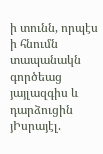ի տունն, որպէս ի հնումն տապանակն գործեաց յայլազգիս և դարձուցին յԻսրայէլ.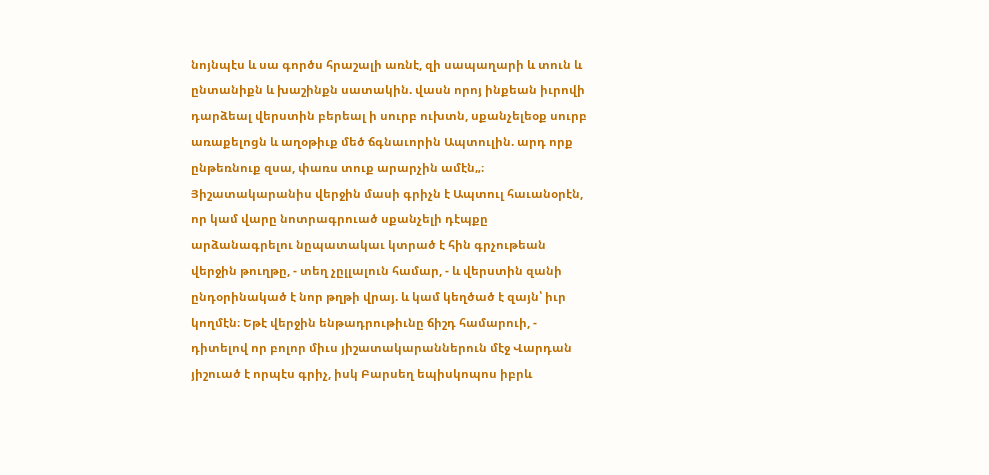նոյնպէս և սա գործս հրաշալի առնէ, զի սապաղարի և տուն և ընտանիքն և խաշինքն սատակին. վասն որոյ ինքեան իւրովի դարձեալ վերստին բերեալ ի սուրբ ուխտն, սքանչելեօք սուրբ առաքելոցն և աղօթիւք մեծ ճգնաւորին Ապտուլին. արդ որք ընթեռնուք զսա, փառս տուք արարչին ամէն„։ Յիշատակարանիս վերջին մասի գրիչն է Ապտուլ հաւանօրէն, որ կամ վարը նոտրագրուած սքանչելի դէպքը արձանագրելու նըպատակաւ կտրած է հին գրչութեան վերջին թուղթը, - տեղ չըլլալուն համար, - և վերստին զանի ընդօրինակած է նոր թղթի վրայ. և կամ կեղծած է զայն՝ իւր կողմէն։ Եթէ վերջին ենթադրութիւնը ճիշդ համարուի, - դիտելով որ բոլոր միւս յիշատակարաններուն մէջ Վարդան յիշուած է որպէս գրիչ, իսկ Բարսեղ եպիսկոպոս իբրև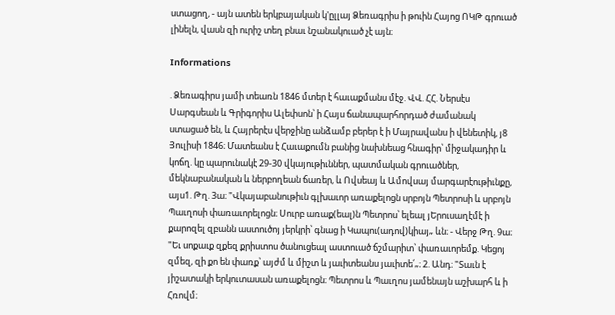ստացող, - այն ատեն երկբայական կ'ըլլայ Ձեռագրիս ի թուին Հայոց ՈԿԹ գրուած լինելն, վասն զի ուրիշ տեղ բնաւ նշանակուած չէ այն։

Informations

. Ձեռագիրս յամի տեառն 1846 մտեր է հաւաքմանս մէջ. ՎՎ. ՀՀ. Ներսէս Սարգսեան և Գրիգորիս Ալեփսոն՝ ի Հայս ճանապարհորդած ժամանակ ստացած են, և Հայրերէս վերջինը անձամբ բերեր է ի Մայրավանս ի վենետիկ, յ8 Յուլիսի 1846։ Մատեանս է Հաւաքումն բանից նախնեաց հնագիր՝ միջակադիր և կոճղ. կը պարունակէ 29-30 վկայութիւններ, պատմական գրուածներ, մեկնաբանական և ներբողեան ճառեր, և Ովսեայ և Ամովսայ մարգարէութիւնքը, այս1. Թղ. 3ա։ "Վկայաբանութիւն գլխաւոր առաքելոցն սրբոյն Պետրոսի և սրբոյն Պաւղոսի փառաւորելոցն։ Սուրբ առաք(եալ)ն Պետրոս՝ ելեալ յԵրուսաղէմէ ի քարոզել զբանն աստուծոյ յերկրի՝ գնաց ի Կապու(ադով)կիայ„ ևն։ - Վերջ Թղ. 9ա։ "Եւ սոքաւք զքեզ քրիստոս ծանուցեալ աստուած ճշմարիտ՝ փառաւորեմք. Կեցոյ զմեզ, զի քո են փառք՝ այժմ և միշտ և յաւիտեանս յաւիտե՛„։ 2. Անդ։ "Տաւն է յիշատակի երկուտասան առաքելոցն։ Պետրոս և Պաւղոս յամենայն աշխարհ և ի Հռովմ։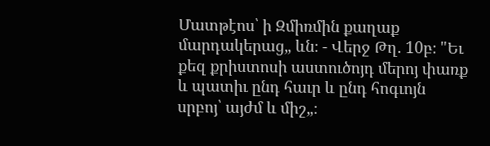Մատթէոս՝ ի Զմիռմին քաղաք մարդակերաց„ ևն։ - Վերջ Թղ. 10բ։ "Եւ քեզ քրիստոսի աստուծոյդ մերոյ փառք և պատիւ ընդ հաւր և ընդ հոգւոյն սրբոյ՝ այժմ և միշ„։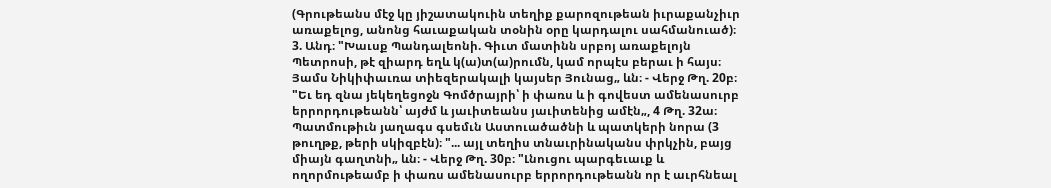(Գրութեանս մէջ կը յիշատակուին տեղիք քարոզութեան իւրաքանչիւր առաքելոց, անոնց հաւաքական տօնին օրը կարդալու սահմանուած)։ 3. Անդ։ "Խաւսք Պանդալեոնի. Գիւտ մատինն սրբոյ առաքելոյն Պետրոսի, թէ զիարդ եղև կ(ա)տ(ա)րումն, կամ որպէս բերաւ ի հայս։ Յամս Նիկիփաւռա տիեզերակալի կայսեր Յունաց„ ևն։ - Վերջ Թղ. 20բ։ "Եւ եդ զնա յեկեղեցոջն Գոմծրայրի՝ ի փառս և ի գովեստ ամենասուրբ երրորդութեանն՝ այժմ և յաւիտեանս յաւիտենից ամէն„, 4 Թղ. 32ա։ Պատմութիւն յաղագս գսեմւն Աստուածածնի և պատկերի նորա (3 թուղթք, թերի սկիզբէն)։ "... այլ տեղիս տնաւրինականս փրկչին, բայց միայն գաղտնի„ ևն։ - Վերջ Թղ. 30բ։ "Լնուցու պարգեւաւք և ողորմութեամբ ի փառս ամենասուրբ երրորդութեանն որ է աւրհնեալ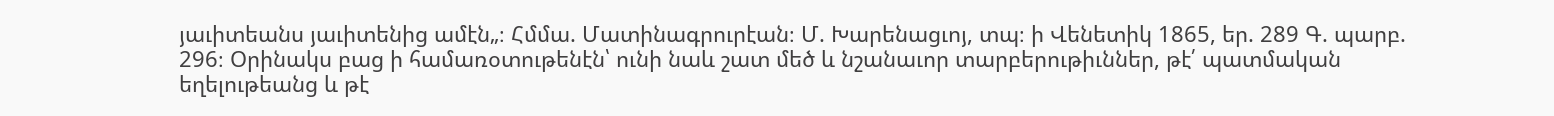յաւիտեանս յաւիտենից ամէն„։ Հմմա. Մատինագրուրէան։ Մ. Խարենացւոյ, տպ։ ի Վենետիկ 1865, եր. 289 Գ. պարբ. 296։ Օրինակս բաց ի համառօտութենէն՝ ունի նաև շատ մեծ և նշանաւոր տարբերութիւններ, թէ՛ պատմական եղելութեանց և թէ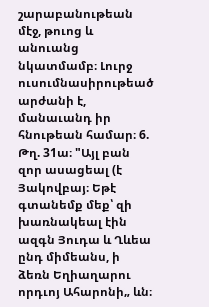շարաբանութեան մէջ, թուոց և անուանց նկատմամբ։ Լուրջ ուսումնասիրութեած արժանի է, մանաւանդ իր հնութեան համար։ 6. Թղ. 31ա։ "Այլ բան զոր ասացեալ (է Յակովբայ։ Եթէ գտանեմք մեք՝ զի խառնակեալ էին ազգն Յուդա և Ղևեա ընդ միմեանս, ի ձեռն Եղիաղարու որդւոյ Ահարոնի„ ևն։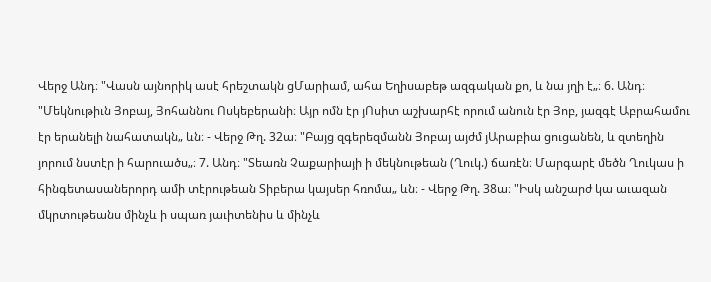Վերջ Անդ։ "Վասն այնորիկ ասէ հրեշտակն ցՄարիամ, ահա Եղիսաբեթ ազգական քո, և նա յղի է„։ 6. Անդ։ "Մեկնութիւն Յոբայ, Յոհաննու Ոսկեբերանի։ Այր ոմն էր յՈսիտ աշխարհէ որում անուն էր Յոբ, յազգէ Աբրահամու էր երանելի նահատակն„ ևն։ - Վերջ Թղ. 32ա։ "Բայց զգերեզմանն Յոբայ այժմ յԱրաբիա ցուցանեն, և զտեղին յորում նստէր ի հարուածս„։ 7. Անդ։ "Տեառն Չաքարիայի ի մեկնութեան (Ղուկ.) ճառէն։ Մարգարէ մեծն Ղուկաս ի հինգետասաներորդ ամի տէրութեան Տիբերա կայսեր հռոմա„ ևն։ - Վերջ Թղ. 38ա։ "Իսկ անշարժ կա աւազան մկրտութեանս մինչև ի սպառ յաւիտենիս և մինչև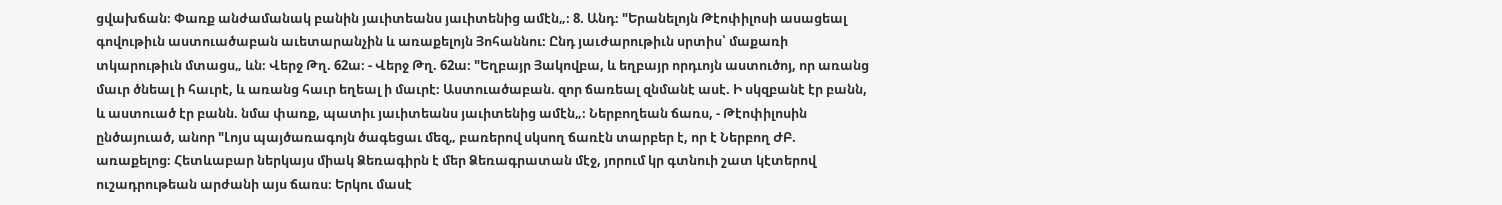ցվախճան։ Փառք անժամանակ բանին յաւիտեանս յաւիտենից ամէն„։ 8. Անդ։ "Երանելոյն Թէոփիլոսի ասացեալ գովութիւն աստուածաբան աւետարանչին և առաքելոյն Յոհաննու։ Ընդ յաւժարութիւն սրտիս՝ մաքառի տկարութիւն մտացս„ ևն։ Վերջ Թղ. 62ա։ - Վերջ Թղ. 62ա։ "Եղբայր Յակովբա, և եղբայր որդւոյն աստուծոյ, որ առանց մաւր ծնեալ ի հաւրէ, և առանց հաւր եղեալ ի մաւրէ։ Աստուածաբան. զոր ճառեալ զնմանէ ասէ. Ի սկզբանէ էր բանն, և աստուած էր բանն. նմա փառք, պատիւ յաւիտեանս յաւիտենից ամէն„։ Ներբողեան ճառս, - Թէոփիլոսին ընծայուած, անոր "Լոյս պայծառագոյն ծագեցաւ մեզ„ բառերով սկսող ճառէն տարբեր է, որ է Ներբող ԺԲ. առաքելոց։ Հետևաբար ներկայս միակ Ձեռագիրն է մեր Ձեռագրատան մէջ, յորում կր գտնուի շատ կէտերով ուշադրութեան արժանի այս ճառս։ Երկու մասէ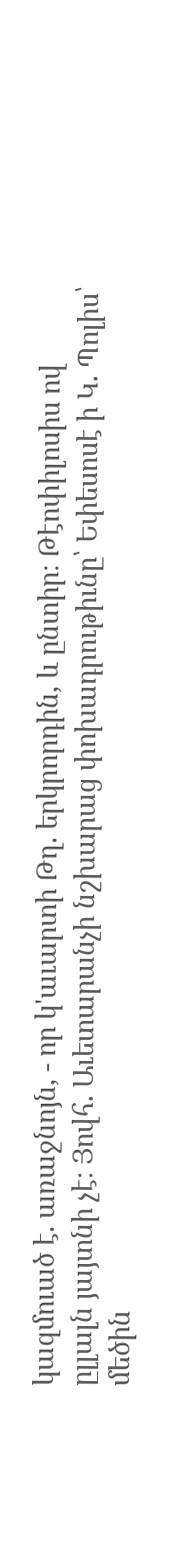կազմուած է. առաջնոյն, - որ կ'աւարտի Թղ. երկրորդին, և ընտիր։ Թէոփիլոսիս ով ըլլալն յայտնի չէ։ Յովհ. Աւետարանչի նշխարաց փոխադրութիւնը՝ Եփեսոսէ ի Կ. Պոլիս՝ մեծին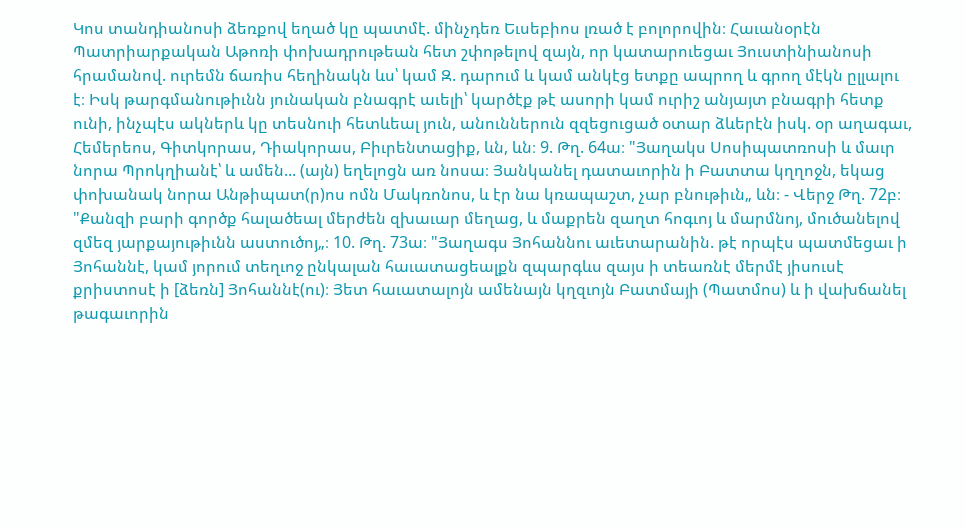Կոս տանդիանոսի ձեռքով եղած կը պատմէ. մինչդեռ Եւսեբիոս լռած է բոլորովին։ Հաւանօրէն Պատրիարքական Աթոռի փոխադրութեան հետ շփոթելով զայն, որ կատարուեցաւ Յուստինիանոսի հրամանով. ուրեմն ճառիս հեղինակն ևս՝ կամ Զ. դարում և կամ անկէց ետքը ապրող և գրող մէկն ըլլալու է։ Իսկ թարգմանութիւնն յունական բնագրէ աւելի՝ կարծէք թէ ասորի կամ ուրիշ անյայտ բնագրի հետք ունի, ինչպէս ակներև կը տեսնուի հետևեալ յուն, անուններուն զզեցուցած օտար ձևերէն իսկ. օր աղագաւ, Հեմերեոս, Գիտկորաս, Դիակորաս, Բիւրենտացիք, ևն, ևն։ 9. Թղ. 64ա։ "Յաղակս Սոսիպատռոսի և մաւր նորա Պրոկղիանէ՝ և ամեն... (այն) եղելոցն առ նոսա։ Յանկանել դատաւորին ի Բատտա կղղոջն, եկաց փոխանակ նորա Անթիպատ(ր)ոս ոմն Մակռոնոս, և էր նա կռապաշտ, չար բնութիւն„ ևն։ - Վերջ Թղ. 72բ։ "Քանզի բարի գործք հալածեալ մերժեն զխաւար մեղաց, և մաքրեն զաղտ հոգւոյ և մարմնոյ, մուծանելով զմեզ յարքայութիւնն աստուծոյ„։ 10. Թղ. 73ա։ "Յաղագս Յոհաննու աւետարանին. թէ որպէս պատմեցաւ ի Յոհաննէ, կամ յորում տեղւոջ ընկալան հաւատացեալքն զպարգևս զայս ի տեառնէ մերմէ յիսուսէ քրիստոսէ ի [ձեռն] Յոհաննէ(ու)։ Յետ հաւատալոյն ամենայն կղզւոյն Բատմայի (Պատմոս) և ի վախճանել թագաւորին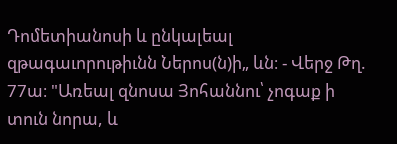Դոմետիանոսի և ընկալեալ զթագաւորութիւնն Ներոս(ն)ի„ ևն։ - Վերջ Թղ. 77ա։ "Առեալ զնոսա Յոհաննու՝ չոգաք ի տուն նորա, և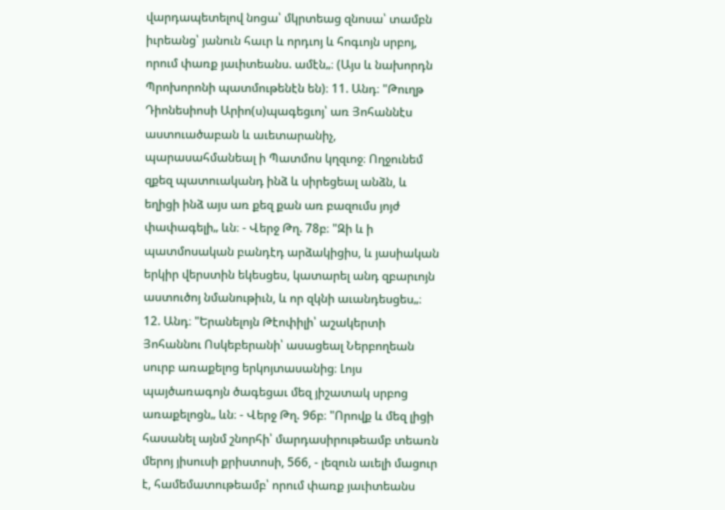վարդապետելով նոցա՝ մկրտեաց զնոսա՝ տամբն իւրեանց՝ յանուն հաւր և որդւոյ և հոգւոյն սրբոյ, որում փառք յաւիտեանս. ամէն„։ (Այս և նախորդն Պրոխորոնի պատմութենէն են)։ 11. Անդ։ "Թուղթ Դիոնեսիոսի Արիո(ս)պագեցւոյ՝ առ Յոհաննէս աստուածաբան և աւետարանիչ, պարասահմանեալ ի Պատմոս կղզւոջ։ Ողջունեմ զքեզ պատուականդ ինձ և սիրեցեալ անձն, և եղիցի ինձ այս առ քեզ քան առ բազումս յոյժ փափագելի„ ևն։ - Վերջ Թղ. 78բ։ "Զի և ի պատմոսական բանդէդ արձակիցիս, և յասիական երկիր վերստին եկեսցես, կատարել անդ զբարւոյն աստուծոյ նմանութիւն, և որ զկնի աւանդեսցես„։ 12. Անդ։ "Երանելոյն Թէոփիլի՝ աշակերտի Յոհաննու Ոսկեբերանի՝ ասացեալ Ներբողեան սուրբ առաքելոց երկոյտասանից։ Լոյս պայծառագոյն ծագեցաւ մեզ յիշատակ սրբոց առաքելոցն„ ևն։ - Վերջ Թղ. 96բ։ "Որովք և մեզ լիցի հասանել այնմ շնորհի՝ մարդասիրութեամբ տեառն մերոյ յիսուսի քրիստոսի, 566, - լեզուն աւելի մացուր է, համեմատութեամբ՝ որում փառք յաւիտեանս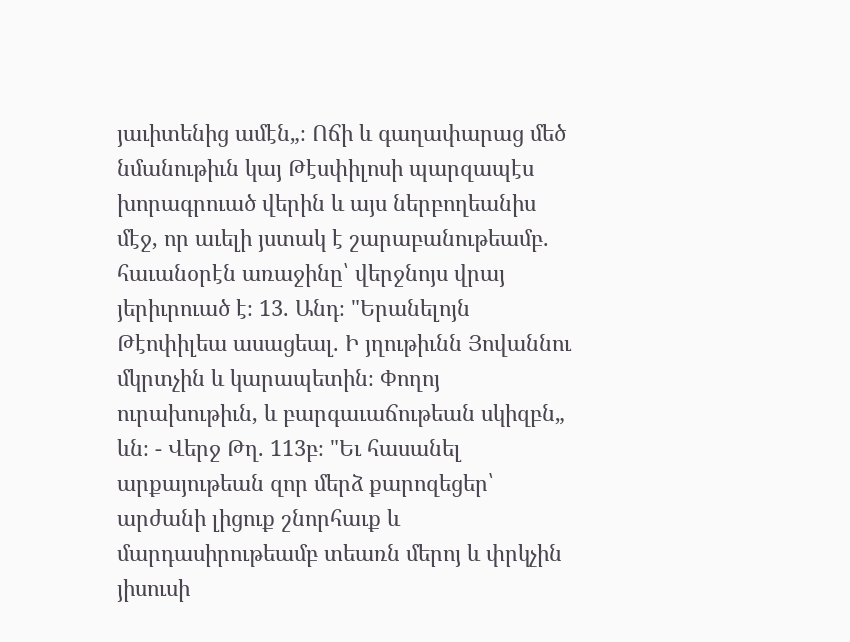յաւիտենից ամէն„։ Ոճի և գաղափարաց մեծ նմանութիւն կայ Թէսփիլոսի պարզապէս խորագրուած վերին և այս ներբողեանիս մէջ, որ աւելի յստակ է շարաբանութեամբ. հաւանօրէն առաջինը՝ վերջնոյս վրայ յերիւրուած է։ 13. Անդ։ "Երանելոյն Թէոփիլեա ասացեալ. Ի յղութիւնն Յովաննու մկրտչին և կարապետին։ Փողոյ ուրախութիւն, և բարգաւաճութեան սկիզբն„ ևն։ - Վերջ Թղ. 113բ։ "Եւ հասանել արքայութեան զոր մերձ քարոզեցեր՝ արժանի լիցուք շնորհաւք և մարդասիրութեամբ տեառն մերոյ և փրկչին յիսուսի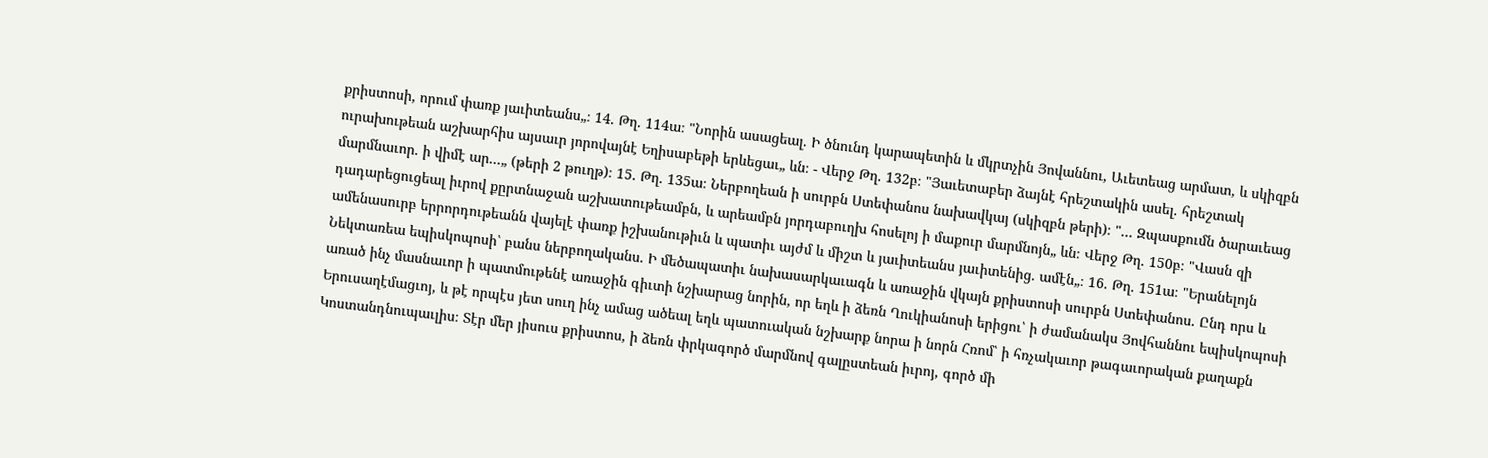քրիստոսի, որում փառք յաւիտեանս„։ 14. Թղ. 114ա։ "Նորին ասացեալ. Ի ծնունդ կարապետին և մկրտչին Յովաննու, Աւետեաց արմատ, և սկիզբն ուրախութեան աշխարհիս այսաւր յորովայնէ Եղիսաբեթի երևեցաւ„ ևն։ - Վերջ Թղ. 132բ։ "Յաւետաբեր ձայնէ հրեշտակին ասել. հրեշտակ մարմնաւոր. ի վիմէ ար...„ (թերի 2 թուղթ)։ 15. Թղ. 135ա։ Ներբողեան ի սուրբն Ստեփանոս նախավկայ (սկիզբն թերի)։ "... Զպասքումն ծարաւեաց դադարեցուցեալ իւրով քըրտնաջան աշխատութեամբն, և արեամբն յորդաբուղխ հոսելոյ ի մաքուր մարմնոյն„ ևն։ Վերջ Թղ. 150բ։ "Վասն զի ամենասուրբ երրորդութեանն վայելէ փառք իշխանութիւն և պատիւ այժմ և միշտ և յաւիտեանս յաւիտենից. ամէն„։ 16. Թղ. 151ա։ "Երանելոյն Նեկտառեա եպիսկոպոսի՝ բանս ներբողականս. Ի մեծապատիւ նախասարկաւագն և առաջին վկայն քրիստոսի սուրբն Ստեփանոս. Ընդ որս և առած ինչ մասնաւոր ի պատմութենէ առաջին գիւտի նշխարաց նորին, որ եղև ի ձեռն Ղուկիանոսի երիցու՝ ի ժամանակս Յովհաննու եպիսկոպոսի Երուսաղէմացւոյ, և թէ որպէս յետ սուղ ինչ ամաց ածեալ եղև պատուական նշխարք նորա ի նորն Հռոմ՝ ի հռչակաւոր թագաւորական քաղաքն Կոստանդնուպաւլիս։ Տէր մեր յիսուս քրիստոս, ի ձեռն փրկագործ մարմնով գալըստեան իւրոյ, գործ մի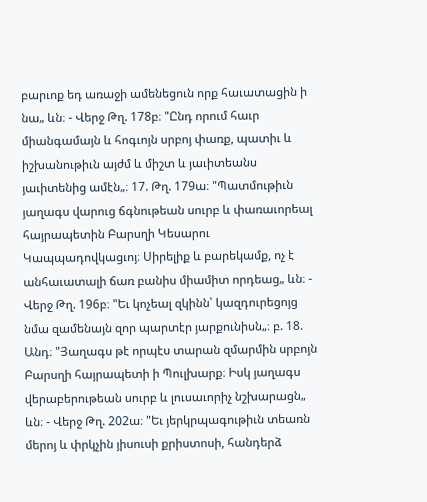բարւոք եդ առաջի ամենեցուն որք հաւատացին ի նա„ ևն։ - Վերջ Թղ. 178բ։ "Ընդ որում հաւր միանգամայն և հոգւոյն սրբոյ փառք, պատիւ և իշխանութիւն այժմ և միշտ և յաւիտեանս յաւիտենից ամէն„։ 17. Թղ. 179ա։ "Պատմութիւն յաղագս վարուց ճգնութեան սուրբ և փառաւորեալ հայրապետին Բարսղի Կեսարու Կապպադովկացւոյ։ Սիրելիք և բարեկամք, ոչ է անհաւատալի ճառ բանիս միամիտ որդեաց„ ևն։ - Վերջ Թղ. 196բ։ "Եւ կոչեալ զկինն՝ կազդուրեցոյց նմա զամենայն զոր պարտէր յարքունիսն„։ բ. 18. Անդ։ "Յաղագս թէ որպէս տարան զմարմին սրբոյն Բարսղի հայրապետի ի Պուլխարք։ Իսկ յաղագս վերաբերութեան սուրբ և լուսաւորիչ նշխարացն„ ևն։ - Վերջ Թղ. 202ա։ "Եւ յերկրպագութիւն տեառն մերոյ և փրկչին յիսուսի քրիստոսի, հանդերձ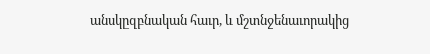անսկըզբնական հաւր, և մշտնջենաւորակից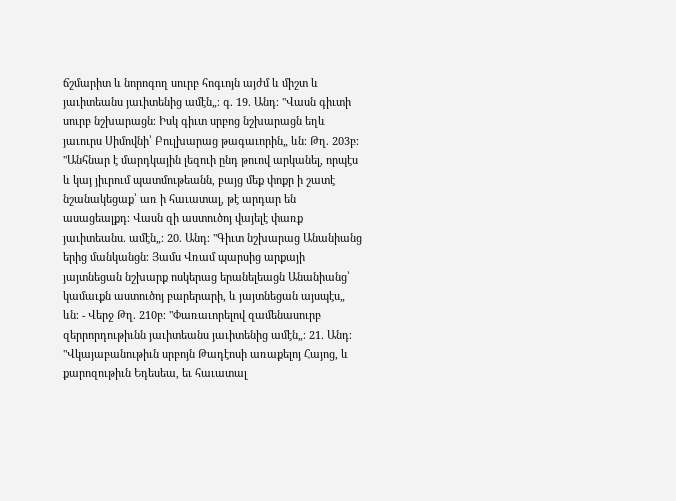ճշմարիտ և նորոգող սուրբ հոգւոյն այժմ և միշտ և յաւիտեանս յաւիտենից ամէն„։ գ. 19. Անդ։ "Վասն գիւտի սուրբ նշխարացն։ Իսկ գիւտ սրբոց նշխարացն եղև յաւուրս Սիմովնի՝ Բուլխարաց թագաւորին„ ևն։ Թղ. 203բ։ "Անհնար է մարդկային լեզուի ընդ թուով արկանել, որպէս և կայ յիւրում պատմութեանն, բայց մեք փոքր ի շատէ նշանակեցաք՝ առ ի հաւատալ, թէ արդար են ասացեալքդ։ Վասն զի աստուծոյ վայելէ փառք յաւիտեանս. ամէն„։ 20. Անդ։ "Գիւտ նշխարաց Անանիանց երից մանկանցն։ Յամս Վռամ պարսից արքայի յայտնեցան նշխարք ոսկերաց երանելեացն Անանիանց՝ կամաւքն աստուծոյ բարերարի, և յայտնեցան այսպէս„ ևն։ - Վերջ Թղ. 210բ։ "Փառաւորելով զամենասուրբ զերրորդութիւնն յաւիտեանս յաւիտենից ամէն„։ 21. Անդ։ "Վկայաբանութիւն սրբոյն Թադէոսի առաքելոյ Հայոց, և քարոզութիւն Եդեսեա, եւ հաւատալ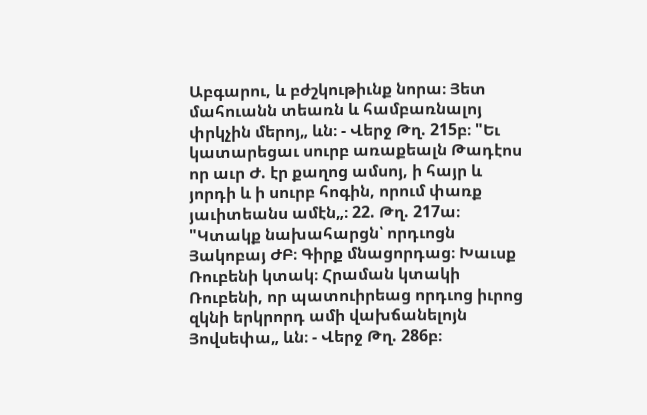Աբգարու, և բժշկութիւնք նորա։ Յետ մահուանն տեառն և համբառնալոյ փրկչին մերոյ„ ևն։ - Վերջ Թղ. 215բ։ "Եւ կատարեցաւ սուրբ առաքեալն Թադէոս որ աւր Ժ. էր քաղոց ամսոյ, ի հայր և յորդի և ի սուրբ հոգին, որում փառք յաւիտեանս ամէն„։ 22. Թղ. 217ա։ "Կտակք նախահարցն՝ որդւոցն Յակոբայ ԺԲ։ Գիրք մնացորդաց։ Խաւսք Ռուբենի կտակ։ Հրաման կտակի Ռուբենի, որ պատուիրեաց որդւոց իւրոց զկնի երկրորդ ամի վախճանելոյն Յովսեփա„ ևն։ - Վերջ Թղ. 286բ։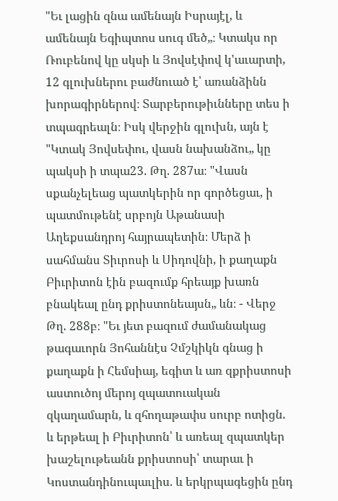"Եւ լացին զնա ամենայն Իսրայէլ, և ամենայն Եգիպտոս սուգ մեծ„։ Կտակս որ Ռուբենով կը սկսի և Յովսէփով կ'աւարտի, 12 գլուխներու բաժնուած է՝ առանձինն խորագիրներով։ Տարբերութիւնները տես ի տպագրեալն։ Իսկ վերջին գլուխն, այն է "Կտակ Յովսեփու, վասն նախանձու„ կը պակսի ի տպա23. Թղ. 287ա։ "Վասն սքանչելեաց պատկերին որ գործեցաւ, ի պատմութենէ սրբոյն Աթանասի Աղեքսանդրոյ հայրապետին։ Մերձ ի սահմանս Տիւրոսի և Սիդովնի, ի քաղաքն Բիւրիտոն էին բազումք հրեայք խառն բնակեալ ընդ քրիստոնեայսն„ ևն։ - Վերջ Թղ. 288բ։ "Եւ յետ բազում ժամանակաց թագաւորն Յոհաննէս Չմշկիկն գնաց ի քաղաքն ի Հեմսիայ, եգիտ և առ զքրիստոսի աստուծոյ մերոյ զպատուական զկաղամարն, և զհողաթափս սուրբ ոտիցն. և երթեալ ի Բիւրիտոն՝ և առեալ զպատկեր խաշելութեանն քրիստոսի՝ տարաւ ի Կոստանդինուպաւլիս. և երկրպագեցին ընդ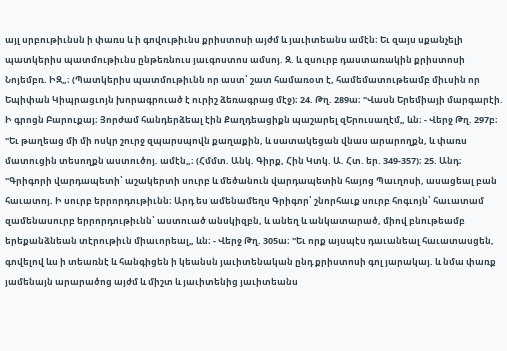այլ սրբութիւնսն ի փառս և ի գովութիւնս քրիստոսի այժմ և յաւիտեանս ամէն։ Եւ զայս սքանչելի պատկերիս պատմութիւնս ընթեռնուս յաւգոստոս ամսոյ. Զ. և զսուրբ դաստառակին քրիստոսի Նոյեմբռ. ԻԶ„։ (Պատկերիս պատմութիւնն որ աստ՝ շատ համառօտ է, համեմատութեամբ միւսին որ Եպիփան Կիպրացւոյն խորագրուած է ուրիշ ձեռագրաց մէջ)։ 24. Թղ. 289ա։ "Վասն Երեմիայի մարգարէի. Ի գրոցն Բարուքայ։ Յորժամ հանդերձեալ էին Քաղդեացիքն պաշարել զԵրուսաղէմ„ ևն։ - Վերջ Թղ. 297բ։ "Եւ թաղեաց մի մի ոսկր շուրջ զպարսպովն քաղաքին, և սատակեցան վնաս արարողքն, և փառս մատուցին տեսողքն աստուծոյ. ամէն„։ (Հմմտ. Անկ. Գիրք, Հին Կտկ. Ա. Հտ. եր. 349-357)։ 25. Անդ։ "Գրիգորի վարդապետի՝ աշակերտի սուրբ և մեծանուն վարդապետին հայոց Պաւղոսի, ասացեալ բան հաւատոյ. Ի սուրբ երրորդութիւնն։ Արդ ես ամենամեղս Գրիգոր՝ շնորհաւք սուրբ հոգւոյն՝ հաւատամ զամենասուրբ երրորդութիւնն՝ աստուած անսկիզբն, և անեղ և անկատարած, միով բնութեամբ երեքանձնեան տէրութիւն միաւորեալ„ ևն։ - Վերջ Թղ. 305ա։ "Եւ որք այսպէս դաւանեալ հաւատասցեն, գովելով ևս ի տեառնէ և հանգիցեն ի կեանսն յաւիտենական ընդ քրիստոսի գոլ յարակայ. և նմա փառք յամենայն արարածոց այժմ և միշտ և յաւիտենից յաւիտեանս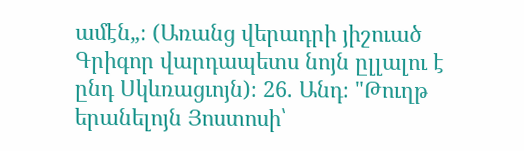ամէն„։ (Առանց վերադրի յիշուած Գրիգոր վարդապետս նոյն ըլլալու է ընդ Սկևռացւոյն)։ 26. Անդ։ "Թուղթ երանելոյն Յոստոսի՝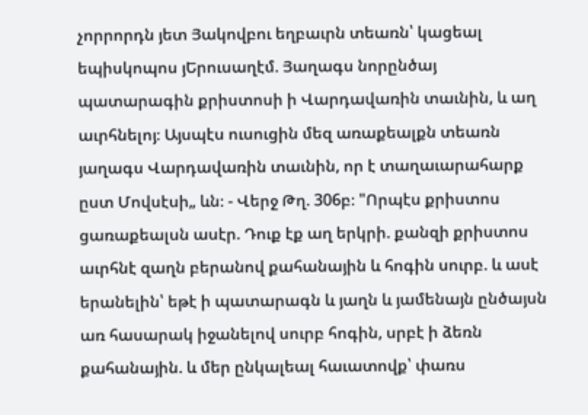չորրորդն յետ Յակովբու եղբաւրն տեառն՝ կացեալ եպիսկոպոս յԵրուսաղէմ. Յաղագս նորընծայ պատարագին քրիստոսի ի Վարդավառին տաւնին, և աղ աւրհնելոյ։ Այսպէս ուսուցին մեզ առաքեալքն տեառն յաղագս Վարդավառին տաւնին, որ է տաղաւարահարք ըստ Մովսէսի„ ևն։ - Վերջ Թղ. 306բ։ "Որպէս քրիստոս ցառաքեալսն ասէր. Դուք էք աղ երկրի. քանզի քրիստոս աւրհնէ զաղն բերանով քահանային և հոգին սուրբ. և ասէ երանելին՝ եթէ ի պատարագն և յաղն և յամենայն ընծայսն առ հասարակ իջանելով սուրբ հոգին, սրբէ ի ձեռն քահանային. և մեր ընկալեալ հաւատովք՝ փառս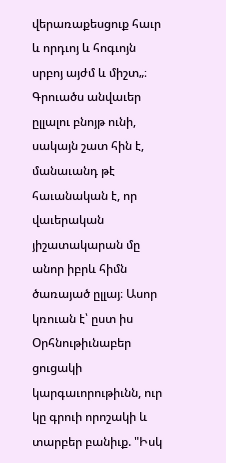վերառաքեսցուք հաւր և որդւոյ և հոգւոյն սրբոյ այժմ և միշտ„։ Գրուածս անվաւեր ըլլալու բնոյթ ունի, սակայն շատ հին է, մանաւանդ թէ հաւանական է, որ վաւերական յիշատակարան մը անոր իբրև հիմն ծառայած ըլլայ։ Ասոր կռուան է՝ ըստ իս Օրհնութիւնաբեր ցուցակի կարգաւորութիւնն, ուր կը գրուի որոշակի և տարբեր բանիւք. "Իսկ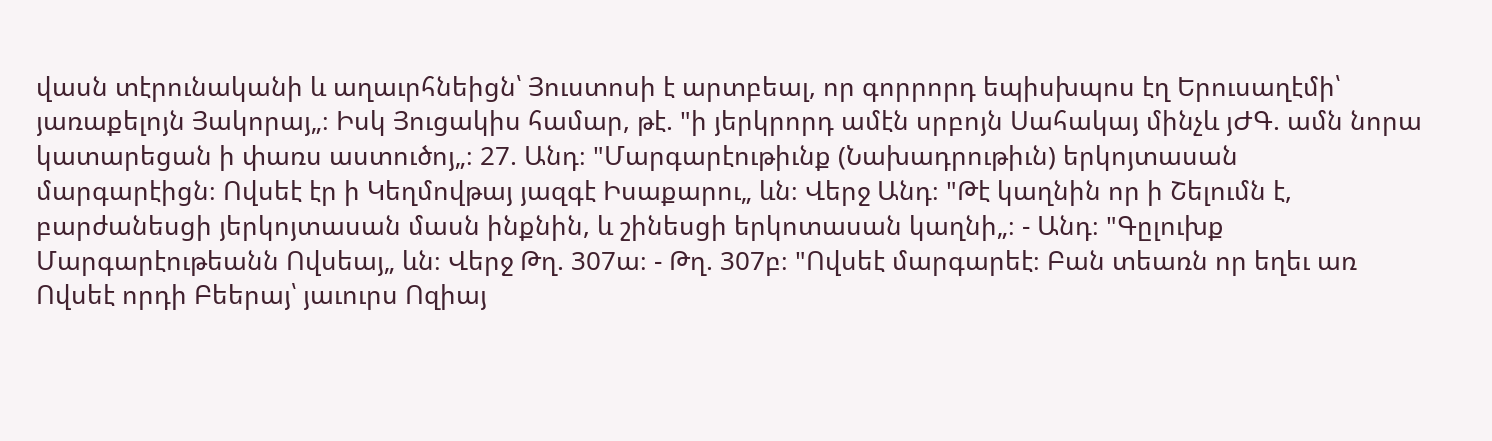վասն տէրունականի և աղաւրհնեիցն՝ Յուստոսի է արտբեալ, որ գորրորդ եպիսխպոս էղ Երուսաղէմի՝ յառաքելոյն Յակորայ„։ Իսկ Յուցակիս համար, թէ. "ի յերկրորդ ամէն սրբոյն Սահակայ մինչև յԺԳ. ամն նորա կատարեցան ի փառս աստուծոյ„։ 27. Անդ։ "Մարգարէութիւնք (Նախադրութիւն) երկոյտասան մարգարէիցն։ Ովսեէ էր ի Կեղմովթայ յազգէ Իսաքարու„ ևն։ Վերջ Անդ։ "Թէ կաղնին որ ի Շելումն է, բարժանեսցի յերկոյտասան մասն ինքնին, և շինեսցի երկոտասան կաղնի„։ - Անդ։ "Գըլուխք Մարգարէութեանն Ովսեայ„ ևն։ Վերջ Թղ. 307ա։ - Թղ. 307բ։ "Ովսեէ մարգարեէ։ Բան տեառն որ եղեւ առ Ովսեէ որդի Բեերայ՝ յաւուրս Ոզիայ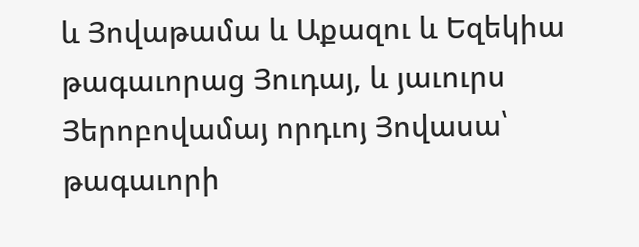և Յովաթամա և Աքազու և Եզեկիա թագաւորաց Յուդայ, և յաւուրս Յերոբովամայ որդւոյ Յովասա՝ թագաւորի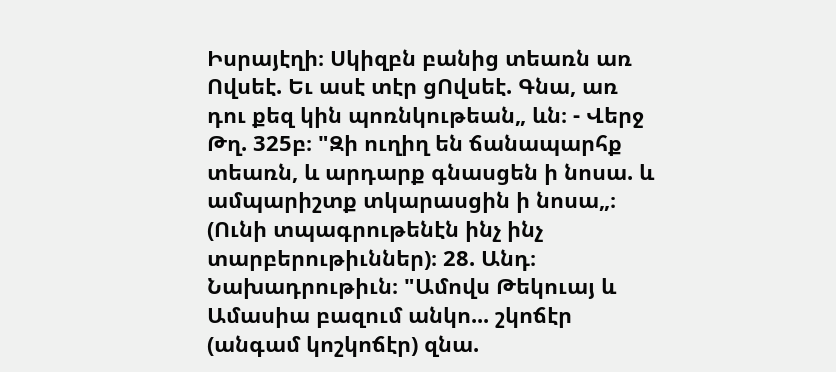Իսրայէղի։ Սկիզբն բանից տեառն առ Ովսեէ. Եւ ասէ տէր ցՈվսեէ. Գնա, առ դու քեզ կին պոռնկութեան„ ևն։ - Վերջ Թղ. 325բ։ "Զի ուղիղ են ճանապարհք տեառն, և արդարք գնասցեն ի նոսա. և ամպարիշտք տկարասցին ի նոսա„։ (Ունի տպագրութենէն ինչ ինչ տարբերութիւններ)։ 28. Անդ։ Նախադրութիւն։ "Ամովս Թեկուայ և Ամասիա բազում անկո... շկոճէր (անգամ կոշկոճէր) զնա.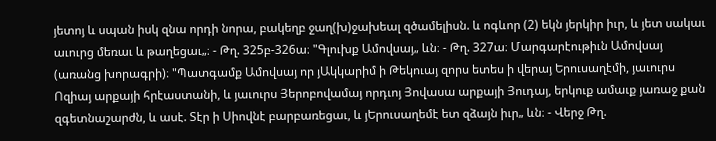յետոյ և սպան իսկ զնա որդի նորա, բակեղբ ջաղ(խ)ջախեալ զծամելիսն. և ոգևոր (2) եկն յերկիր իւր, և յետ սակաւ աւուրց մեռաւ և թաղեցաւ„։ - Թղ. 325բ-326ա։ "Գլուխք Ամովսայ„ ևն։ - Թղ. 327ա։ Մարգարէութիւն Ամովսայ (առանց խորագրի)։ "Պատգամք Ամովսայ որ յԱկկարիմ ի Թեկուայ զորս ետես ի վերայ Երուսաղէմի, յաւուրս Ոզիայ արքայի հրէաստանի, և յաւուրս Յերոբովամայ որդւոյ Յովասա արքայի Յուդայ, երկուք ամաւք յառաջ քան զգետնաշարժն, և ասէ. Տէր ի Սիովնէ բարբառեցաւ, և յԵրուսաղեմէ ետ զձայն իւր„ ևն։ - Վերջ Թղ.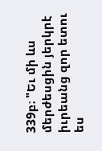339բ։ "Եւ մի ևս մերժեսցին յերկրէ իւրեանց զոր ետու ես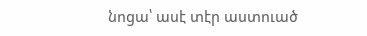նոցա՝ ասէ տէր աստուած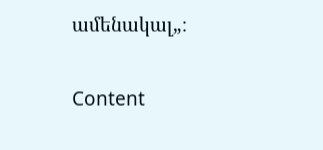ամենակալ„։

Content